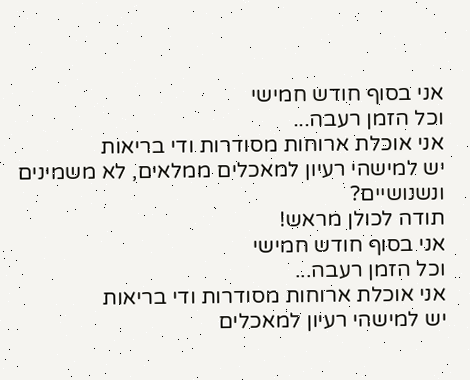אני בסוף חודש חמישי
וכל הזמן רעבה...
אני אוכלת ארוחות מסודרות ודי בריאות
יש למישהי רעיון למאכלים ממלאים, לא משמינים ונשנושיים?
תודה לכולן מראש!
אני בסוף חודש חמישי
וכל הזמן רעבה...
אני אוכלת ארוחות מסודרות ודי בריאות
יש למישהי רעיון למאכלים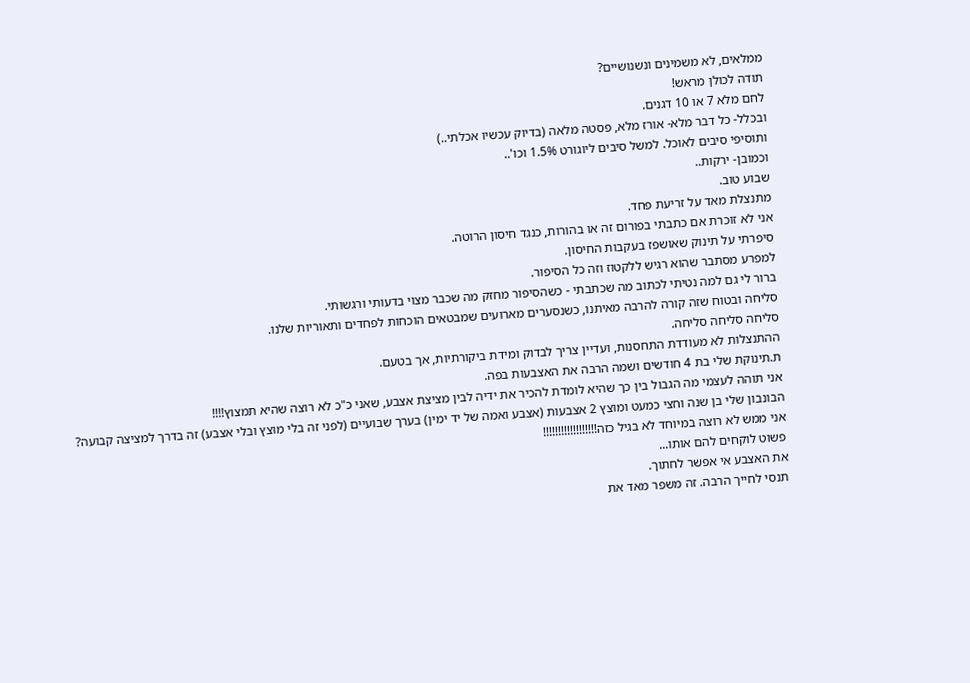ממלאים, לא משמינים ונשנושיים?
תודה לכולן מראש!
לחם מלא 7 או 10 דגנים.
ובכלל- כל דבר מלא- אורז מלא, פסטה מלאה (בדיוק עכשיו אכלתי..)
ותוסיפי סיבים לאוכל. למשל סיבים ליוגורט 1.5% וכו'..
וכמובן- ירקות..
שבוע טוב.
מתנצלת מאד על זריעת פחד.
אני לא זוכרת אם כתבתי בפורום זה או בהורות, כנגד חיסון הרוטה.
סיפרתי על תינוק שאושפז בעקבות החיסון.
למפרע מסתבר שהוא רגיש ללקטוז וזה כל הסיפור.
ברור לי גם למה נטיתי לכתוב מה שכתבתי - כשהסיפור מחזק מה שכבר מצוי בדעותי ורגשותי.
סליחה ובטוח שזה קורה להרבה מאיתנו, כשנסערים מארועים שמבטאים הוכחות לפחדים ותאוריות שלנו.
סליחה סליחה סליחה.
ההתנצלות לא מעודדת התחסנות, ועדיין צריך לבדוק ומידת ביקורתיות, אך בטעם.
ת.תינוקת שלי בת 4 חודשים ושמה הרבה את האצבעות בפה.
אני תוהה לעצמי מה הגבול בין כך שהיא לומדת להכיר את ידיה לבין מציצת אצבע, שאני כ"כ לא רוצה שהיא תמצוץ!!!!
הבונבון שלי בן שנה וחצי כמעט ומוצץ 2 אצבעות (אצבע ואמה של יד ימין) בערך שבועיים (לפני זה בלי מוצץ ובלי אצבע) זה בדרך למציצה קבועה? אני ממש לא רוצה במיוחד לא בגיל כזה!!!!!!!!!!!!!!!!!!
פשוט לוקחים להם אותו...
את האצבע אי אפשר לחתוך.
תנסי לחייך הרבה. זה משפר מאד את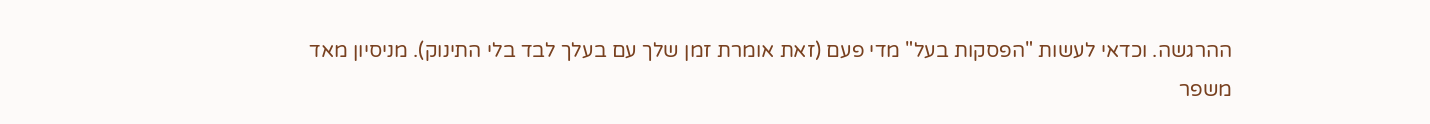ההרגשה. וכדאי לעשות "הפסקות בעל" מדי פעם (זאת אומרת זמן שלך עם בעלך לבד בלי התינוק). מניסיון מאד משפר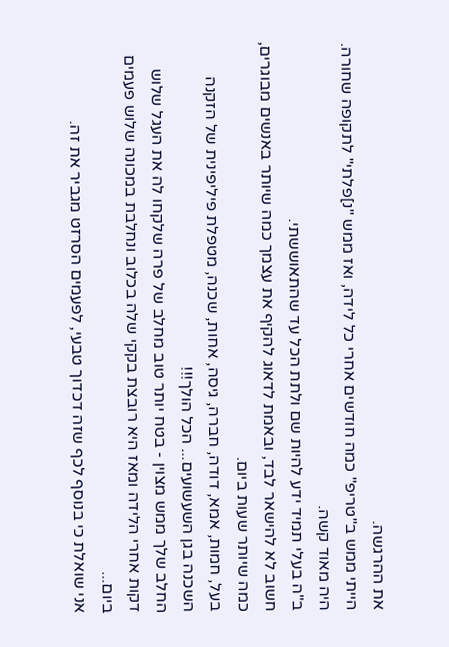את ההרגשה.
הייתי ממש ב"טריפ" כמה חודשים אחרי כל לידה, ואז ממש "נ]פלתי" לתקופה שחורה.
היה מאוד קשה.
ב"ה בעלי תמיד ידע להיות שם ולתת הכל עד שהתאוששתי.
חשוב לא להישאר לבד, ובאמת לדאוג להקיף את עצמך כמה שיותר באנשים מבוגרים, כמה שיותר שעות ביום.
בעל, חמות, אמא, דודה, חברה, גיסה, אחות, שכנה, מטפלת פיליפינית של הזקנה השכנה בגן השעשועים... הכל הולך!!!
החלב שלך ממש מצוין - בטח יותר טוב מחלב של פרה שלקחו לה את העגל שלוש דקות אחרי הלידה ומאז היא רובצת בקקי שלה בכלוב ונחלבת במכונה שלוש פעמים ביום...
אני שואלת כי בנוסף לכף שזה דכדוך טבעי, לפעמים הסרזט מגביר את זה.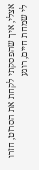אצלי, איך שהפסקתי לקחת את הסרזט, חזרו לי שמחת חיים, רוגע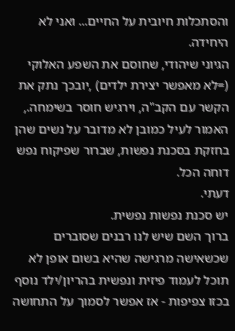והסתכלות חיובית על החיים... ואני לא היחידה.
הגיוני שיהודי, שחוסם את השפע האלוקי (=לא מאפשר יצירת ילדים) ,יובכך נתק את הקשר עם הקב"ה, וירגיש חוסר בשימחה.,
האמור לעיל כמובן לא מדובר על נשים שהן בחזקת בסכנת נפשות, שברור שפיקוח נפש דוחה הכל.
דעתי.
יש סכנת נפשות נפשית.
ברוך השם שיש לנו רבנים שסוברים שכשאישה מרגישה שהיא בשום אופן לא תוכל לעמוד פיזית ונפשית בהריון/ילד נוסף בכזו צפיפות - אז אפשר לסמוך על התחושה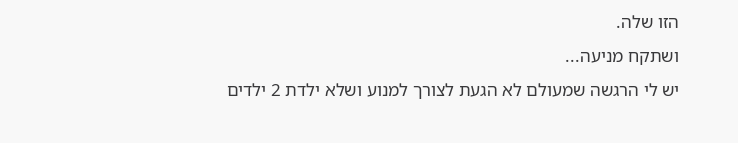הזו שלה.
ושתקח מניעה...
יש לי הרגשה שמעולם לא הגעת לצורך למנוע ושלא ילדת 2 ילדים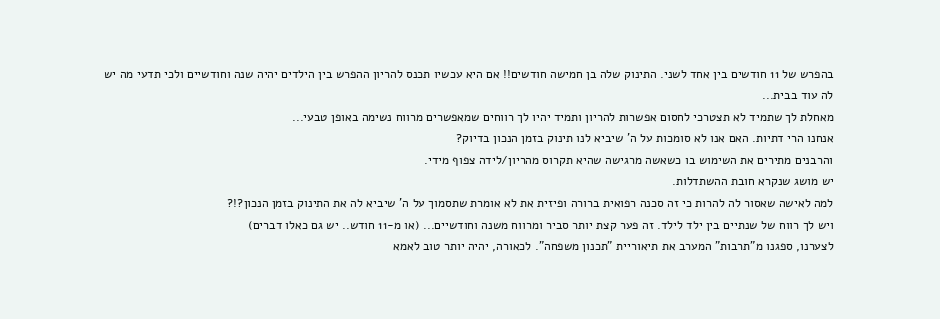בהפרש של 11 חודשים בין אחד לשני. התינוק שלה בן חמישה חודשים!! אם היא עכשיו תכנס להריון ההפרש בין הילדים יהיה שנה וחודשיים ולכי תדעי מה יש לה עוד בבית...
מאחלת לך שתמיד לא תצטרכי לחסום אפשרות להריון ותמיד יהיו לך רווחים שמאפשרים מרווח נשימה באופן טבעי...
אנחנו הרי דתיות. האם אנו לא סומכות על ה' שיביא לנו תינוק בזמן הנכון בדיוק?
והרבנים מתירים את השימוש בו כשאשה מרגישה שהיא תקרוס מהריון/לידה צפוף מידי.
יש מושג שנקרא חובת ההשתדלות.
למה לאישה שאסור לה להרות כי זה סכנה רפואית ברורה ופיזית את לא אומרת שתסמוך על ה' שיביא לה את התינוק בזמן הנכון?!?
ויש לך רווח של שנתיים בין ילד לילד. זה פער קצת יותר סביר ומרווח משנה וחודשיים... (או מ-11 חודש.. יש גם כאלו דברים)
לצערנו, ספגנו מ"תרבות" המערב את תיאוריית "תכנון משפחה". לכאורה, יהיה יותר טוב לאמא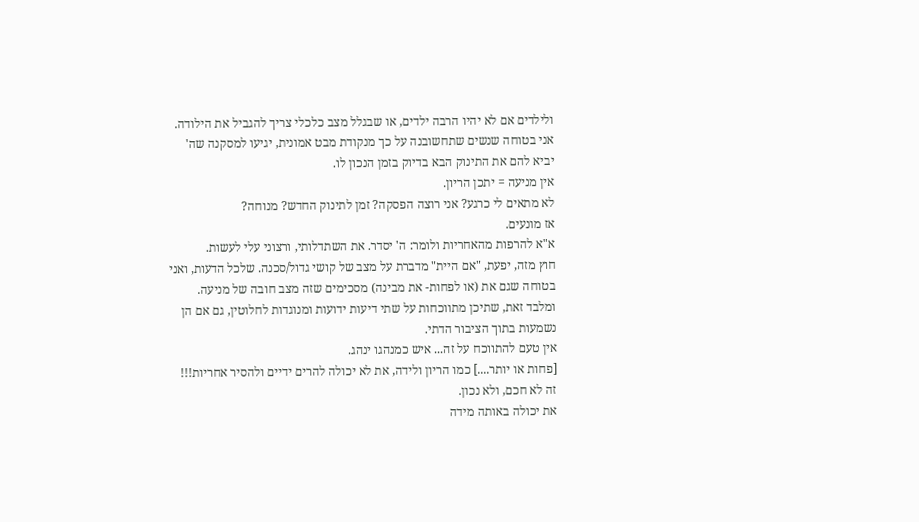ולילדים אם לא יהיו הרבה ילדים, או שבגלל מצב כלכלי צריך להגביל את הילודה. אני בטוחה שנשים שתחשובנה על כך מנקודת מבט אמונית, יגיעו למסקנה שה' יביא להם את התינוק הבא בדיוק בזמן הנכון לו.
אין מניעה = יתכן הריון.
לא מתאים לי כרגע? אני רוצה הפסקה? זמן לתינוק החדש? מנוחה?
אז מונעים.
א"א להרפות מהאחריות ולומר: ה' יסדר. את השתדלותי, ורצוני עלי לעשות.
חוץ מזה, יפעת, "אם היית" מדברת על מצב של קושי גדול/סכנה. שלכל הדעות, ואני בטוחה שגם את (או לפחות- את מבינה) מסכימים שזה מצב חובה של מניעה.
ומלבד זאת, שתיכן מתווכחות על שתי דיעות ידועות ומנוגדות לחלוטין, גם אם הן נשמעות בתוך הציבור הדתי.
אין טעם להתווכח על זה... איש כמנהגו ינהג.
[פחות או יותר....] כמו הריון ולידה, את לא יכולה להרים ידיים ולהסיר אחריות!!!
זה לא חכם, ולא נכון.
את יכולה באותה מידה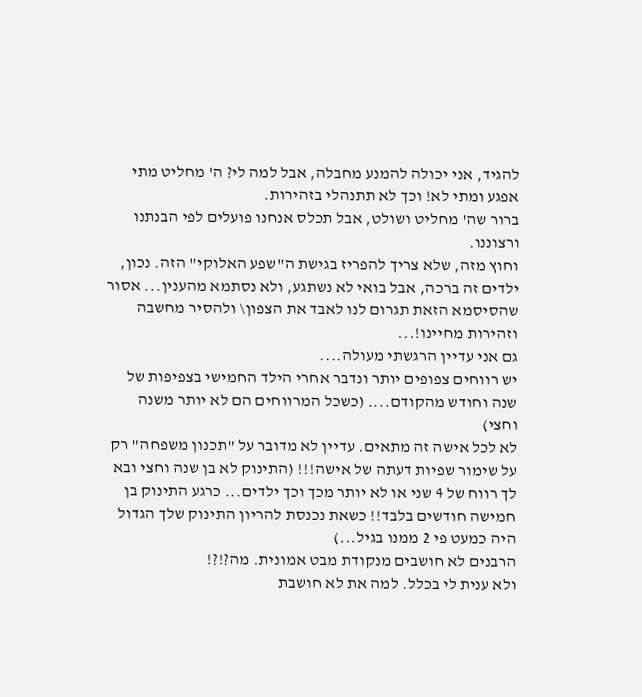להגיד, אני יכולה להמנע מחבלה, אבל למה לי? ה' מחליט מתי אפגע ומתי לא! וכך לא תתנהלי בזהירות.
ברור שה' מחליט ושולט, אבל תכלס אנחנו פועלים לפי הבנתנו ורצוננו.
וחוץ מזה, שלא צריך להפריז בגישת ה"שפע האלוקי" הזה. נכון, ילדים זה ברכה, אבל בואי לא נשתגע, ולא נסתמא מהענין... אסור שהסיסמא הזאת תגרום לנו לאבד את הצפון\ ולהסיר מחשבה וזהירות מחיינו!...
גם אני עדיין הרגשתי מעולה....
יש רווחים צפופים יותר ונדבר אחרי הילד החמישי בצפיפות של שנה וחודש מהקודם.... (כשכל המרווחים הם לא יותר משנה וחצי)
לא לכל אישה זה מתאים. עדיין לא מדובר על "תכנון משפחה" רק על שימור שפיות דעתה של אישה!!! (התינוק לא בן שנה וחצי ובא לך רווח של 4 שני או לא יותר מכך וכך ילדים... כרגע התינוק בן חמישה חודשים בלבד!! כשאת נכנסת להריון התינוק שלך הגדול היה כמעט פי 2 ממנו בגיל...)
הרבנים לא חושבים מנקודת מבט אמונית. מה?!?!
ולא ענית לי בכלל. למה את לא חושבת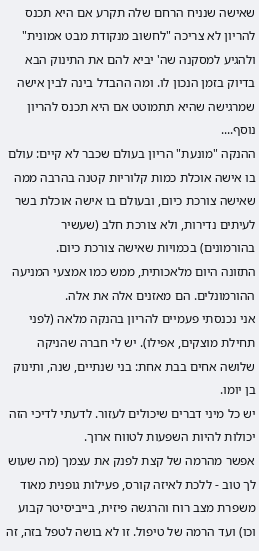שאישה שנניח הרחם שלה תקרע אם היא תכנס להריון לא צריכה "לחשוב מנקודת מבט אמונית" ולהגיע למסקנה שה' יביא להם את התינוק הבא בדיוק בזמן הנכון לו. ומה ההבדל בינה לבין אישה שמרגישה שהיא תתמוטט אם היא תכנס להריון נוסף....
ההנקה "מונעת" הריון בעולם שכבר לא קיים: עולם בו אישה אוכלת כמות קלוריות קטנה בהרבה ממה שאישה צורכת כיום, ובעולם בו אישה אוכלת בשר לעיתים נדירות, ולא צורכת חלב (שעשיר בהורמונים) בכמויות שאישה צורכת כיום.
התזונה היום מלאכותית, ממש כמו אמצעי המניעה ההורמונלים. הם מאזנים אלה את אלה.
אני נכנסתי פעמיים להריון בהנקה מלאה (לפני תחילת מוצקים, אפילו). יש לי חברה שהניקה שלושה אחים בבת אחת: בני שנתיים, שנה, ותינוק בן יומו.
יש כל מיני דברים שיכולים לעזור. לדעתי לדיכי הזה יכולות להיות השפעות לטווח ארוך.
אפשר מהרמה של קצת לפנק את עצמך (מה שעוש לך טוב - ללכת לאיזה קורס, פעילות גופנית מאוד משפרת מצב רוח והרגשה פיזית, בייביסיטר קבוע וכו) ועד הרמה של טיפול. זו לא בושה לטפל בזה, זה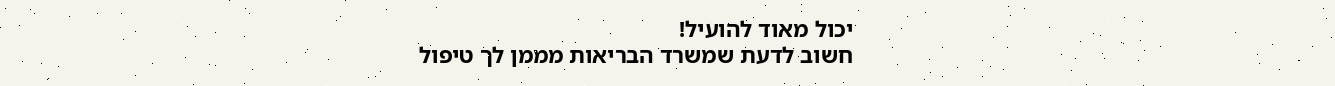יכול מאוד להועיל!
חשוב לדעת שמשרד הבריאות מממן לך טיפול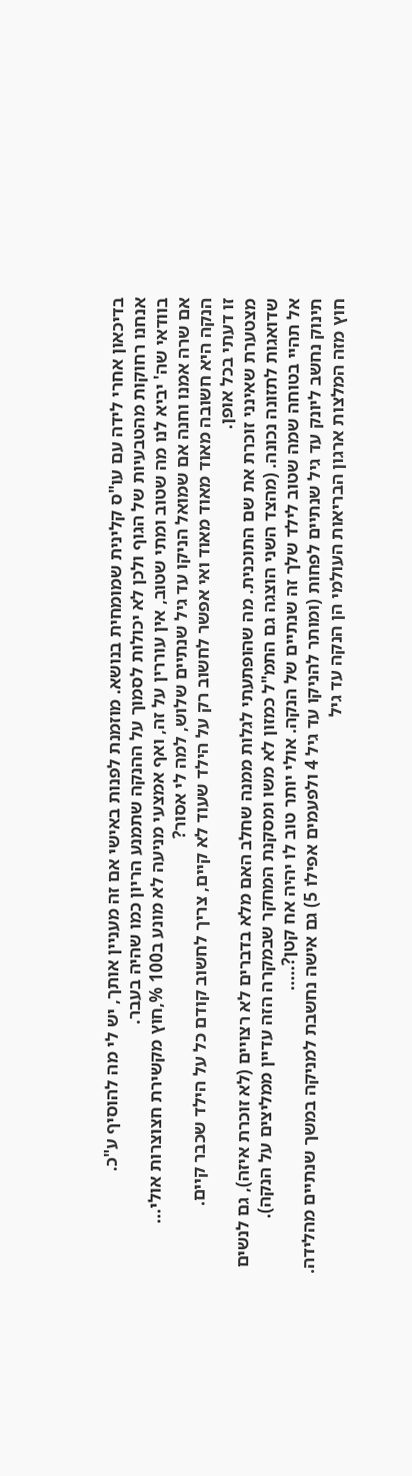בדיכאון אחרי לידה עם עו"ס קלינית שמומחית בנושא. מוזמנת לפנות באישי אם זה מעניין אותך, יש לי מה להוסיף ע"כ.
אנחנו רחוקות מהטבעיות של הגוף ולכן לא יכולות לסמוך על ההנקה שתמנע הריון כמו שהיה בעבר.
בוודאי שה' יביא לנו מה שטוב ומתי שטוב, אין עוררין על זה, ואף אמצעי מניעה לא מונע ב100 %,חוץ מקשירת חצוצרות אולי...
אם שרה אמנו וחנה אם שמואל הניקו עד גיל שנתיים שלוש, למה לי אסור?
הנקה היא חשובה מאוד מאוד מאוד ואי אפשר לחשוב רק על הילד שעוד לא קיים, צריך לחשוב קודם כל על הילד שכבר קיים.
זו דעתי בכל אופן.
מצטערת שאינני זוכרת את שם התוכנית. מה שהופתעתי לגלות ממנה שחלב האם מלא בדברים לא רצויים (לא זוכרת איזה), גם לנשים שדואגות לתזונה נכונה. (מהצד השני הוצגה גם התמ"ל כמזון לא משו ומסקנת המחקר שבמקרה הזה עדיין ממליצים על הנקה).
אל תהיי בטוחה שמה שטוב לילד שלך זה שנתיים של הנקה. אולי יותר טוב לו יהיה אח קטן?.....
תינוק נחשב ליונק עד גיל שנתיים לפחות (ומותר להניקו עד גיל 4 ולפעמים אפילו 5) גם אישה נחשבת למניקה במשך שנתיים מהלידה.
חוץ מזה המלצות ארגון הבריאות העולמי הן הנקה עד גיל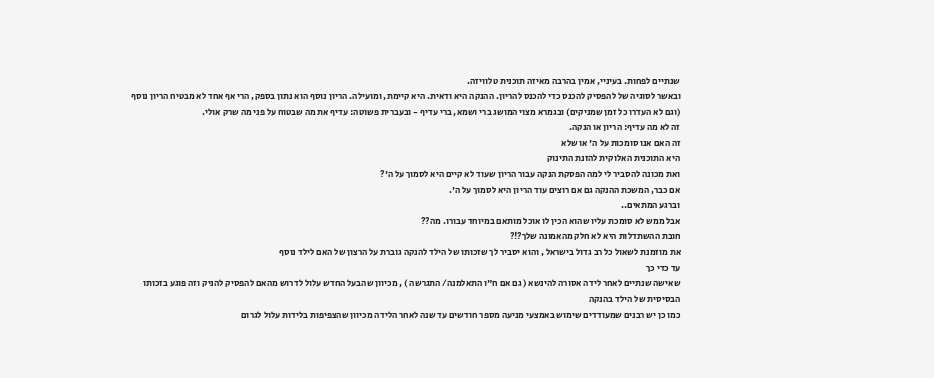שנתיים לפחות. בעיניי, אמין בהרבה מאיזה תוכנית טלוויזה.
ובאשר לסוגיה של להפסיק להכנס כדי להכנס להריון. ההנקה היא ודאית. היא קיימת, ומועילה. הריון נוסף הוא נתון בספק, הרי אף אחד לא מבטיח הריון נוסף (וגם לא העדרו כל זמן שמניקים) ובגמרא מצוי המושג ברי ושמא, ברי עדיף - ובעברית פשוטה: עדיף את מה שבטוח על פני מה שרק אולי.
זה לא מה עדיף: הריון או הנקה.
זה האם אנו סומכות על ה' או שלא
היא התוכנית האלוקית להזנת התינוק
ואת מכונה להסביר לי למה הפסקת הנקה עבור הריון שעוד לא קיים היא לסמוך על ה'?
אם כבר, המשכת ההנקה גם אם רוצים עוד הריון היא לסמוך על ה'.
וברגע המתאים..
אבל ממש לא סומכת עליו שהוא הכין לו אוכל מותאם במיוחד עבורו. מה??
חובת ההשתדלות היא לא חלק מהאמונה שלך?!?
את מוזמנת לשאול כל רב גדול בישראל , והוא יסביר לך שזכותו של הילד להנקה גוברת על הרצון של האם לילד נוסף
עד כדי כך
שאישה שנתיים לאחר לידה אסורה להינשא ( גם אם ח"ו התאלמנה/ התגרשה ) , מכיוון שהבעל החדש עלול לדרוש מהאם להפסיק להניק וזה פוגע בזכותו הבסיסית של הילד בהנקה
כמו כן יש רבנים שמעודדים שימוש באמצעי מניעה מספר חודשים עד שנה לאחר הלידה מכיוון שהצפיפות בלידות עלול לגרום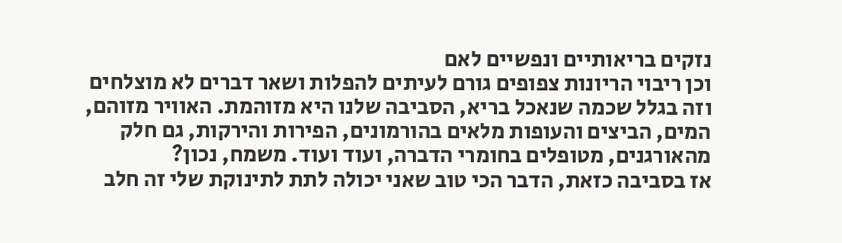נזקים בריאותיים ונפשיים לאם
וכן ריבוי הריונות צפופים גורם לעיתים להפלות ושאר דברים לא מוצלחים
וזה בגלל שכמה שנאכל בריא, הסביבה שלנו היא מזוהמת. האוויר מזוהם, המים, הביצים והעופות מלאים בהורמונים, הפירות והירקות, גם חלק מהאורגנים, מטופלים בחומרי הדברה, ועוד ועוד. משמח, נכון?
אז בסביבה כזאת, הדבר הכי טוב שאני יכולה לתת לתינוקת שלי זה חלב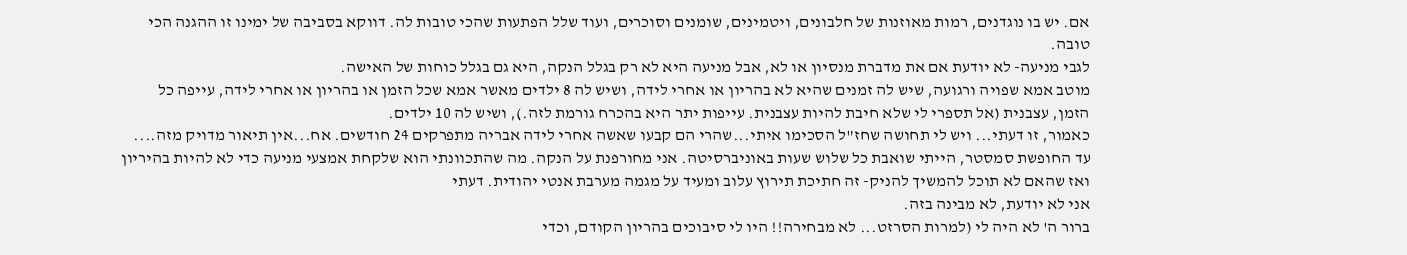אם. יש בו נוגדנים, רמות מאוזנות של חלבונים, ויטמינים, שומנים וסוכרים, ועוד שלל הפתעות שהכי טובות לה. דווקא בסביבה של ימינו זו ההגנה הכי טובה.
לגבי מניעה- לא יודעת אם את מדברת מנסיון או לא, אבל מניעה היא לא רק בגלל הנקה, היא גם בגלל כוחות של האישה.
מוטב אמא שפויה ורגועה, שיש לה זמנים שהיא לא בהריון או אחרי לידה, ושיש לה 8 ילדים מאשר אמא שכל הזמן או בהריון או אחרי לידה, עייפה כל הזמן, עצבנית (אל תספרי לי שלא חיבת להיות עצבנית. עייפות יתר היא בהכרח גורמת לזה.), ושיש לה 10 ילדים.
כאמור, זו דעתי... ויש לי תחושה שחז"ל הסכימו איתי...שהרי הם קבעו שאשה אחרי לידה אבריה מתפרקים 24 חודשים. אח...אין תיאור מדויק מזה....
עד החופשת סמסטר, הייתי שואבת כל שלוש שעות באוניברסיטה. אני מחורפנת על הנקה. מה שהתכוונתי הוא שלקחת אמצעי מניעה כדי לא להיות בהיריון ואז שהאם לא תוכל להמשיך להניק- זה חתיכת תירוץ עלוב ומעיד על מגמה מערבת אנטי יהודית. דעתי
אני לא יודעת, לא מבינה בזה.
ברור ה' לא היה לי (למרות הסרזט... לא מבחירה!! היו לי סיבוכים בהריון הקודם, וכדי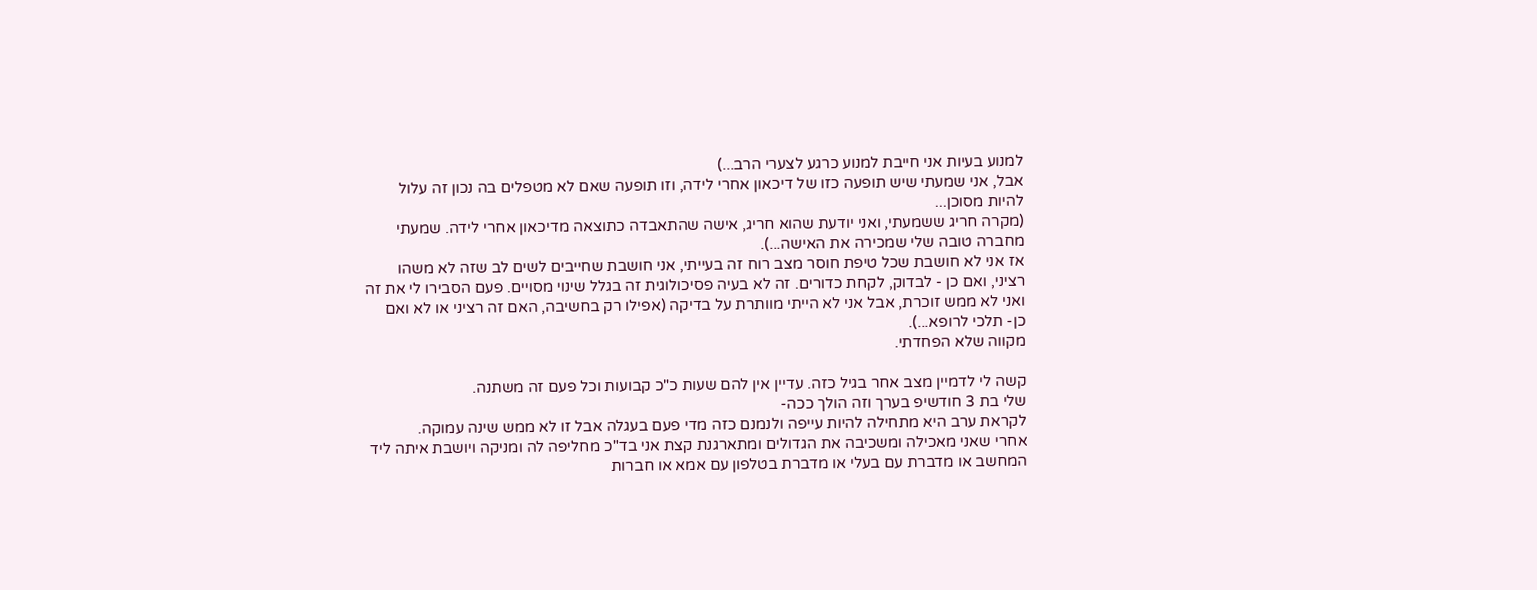למנוע בעיות אני חייבת למנוע כרגע לצערי הרב...)
אבל, אני שמעתי שיש תופעה כזו של דיכאון אחרי לידה, וזו תופעה שאם לא מטפלים בה נכון זה עלול להיות מסוכן...
(מקרה חריג ששמעתי, ואני יודעת שהוא חריג, אישה שהתאבדה כתוצאה מדיכאון אחרי לידה. שמעתי מחברה טובה שלי שמכירה את האישה...).
אז אני לא חושבת שכל טיפת חוסר מצב רוח זה בעייתי, אני חושבת שחייבים לשים לב שזה לא משהו רציני, ואם כן - לבדוק, לקחת כדורים. זה לא בעיה פסיכולוגית זה בגלל שינוי מסויים. פעם הסבירו לי את זה ואני לא ממש זוכרת, אבל אני לא הייתי מוותרת על בדיקה (אפילו רק בחשיבה, האם זה רציני או לא ואם כן- תלכי לרופא...).
מקווה שלא הפחדתי.

קשה לי לדמיין מצב אחר בגיל כזה. עדיין אין להם שעות כ"כ קבועות וכל פעם זה משתנה.
שלי בת 3 חודשיפ בערך וזה הולך ככה-
לקראת ערב היא מתחילה להיות עייפה ולנמנם כזה מדי פעם בעגלה אבל זו לא ממש שינה עמוקה.
אחרי שאני מאכילה ומשכיבה את הגדולים ומתארגנת קצת אני בד"כ מחליפה לה ומניקה ויושבת איתה ליד המחשב או מדברת עם בעלי או מדברת בטלפון עם אמא או חברות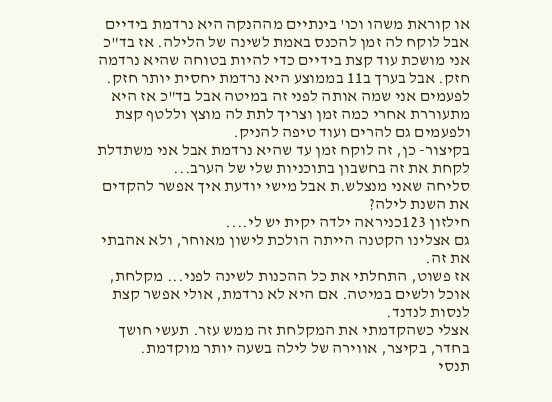או קוראת משהו וכו' בינתיים מההנקה היא נרדמת בידיים אבל לוקח לה זמן להכנס באמת לשינה של הלילה. אז בד"כ אני מושכת עוד קצת בידיים כדי להיות בטוחה שהיא נרדמה חזק. אבל בערך ב11 בממוצע היא נרדמת יחסית יותר חזק.
לפעמים אני שמה אותה לפני זה במיטה אבל בד"כ אז היא מתעוררת אחרי כמה זמן וצריך לתת לה מוצץ וללטף קצת ולפעמים גם להרים ועוד טיפה להניק.
בקיצור- כן, זה לוקח זמן עד שהיא נרדמת אבל אני משתדלת לקחת את זה בחשבון בתוכניות שלי של הערב...
סליחה שאני מנצלש.ת אבל מישי יודעת איך אפשר להקדים את השנת לילה?
חילזון 123כניראה ילדה יקית יש לי....
גם אצלינו הקטנה הייתה הולכת לישון מאוחר, ולא אהבתי את זה.
אז פשוט, התחלתי את כל ההכנות לשינה לפני... מקלחת, אוכל ולשים במיטה. אם היא לא נרדמת, אולי אפשר קצת לנסות לנדנד.
אצלי כשהקדמתי את המקלחת זה ממש עזר. תעשי חושך בחדר, בקיצר, אווירה של לילה בשעה יותר מוקדמת.
תנסי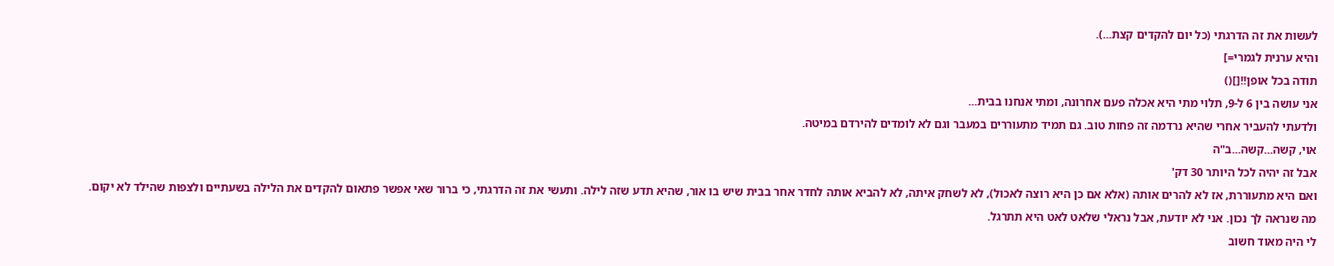לעשות את זה הדרגתי (כל יום להקדים קצת...).
והיא ערנית לגמרי=]
תודה בכל אופן!![]()
אני עושה בין 6 ל-9, תלוי מתי היא אכלה פעם אחרונה, ומתי אנחנו בבית...
ולדעתי להעביר אחרי שהיא נרדמה זה פחות טוב. גם תמיד מתעוררים במעבר וגם לא לומדים להירדם במיטה.
אוי, קשה...קשה...ב"ה
אבל זה יהיה לכל היותר 30 דק'
ואם היא מתעוררת, אז לא להרים אותה (אלא אם כן היא רוצה לאכול), לא לשחק איתה, לא להביא אותה לחדר אחר בבית שיש בו אור, שהיא תדע שזה לילה. ותעשי את זה הדרגתי, כי ברור שאי אפשר פתאום להקדים את הלילה בשעתיים ולצפות שהילד לא יקום.
מה שנראה לך נכון. אני לא יודעת, אבל נראלי שלאט לאט היא תתרגל.
לי היה מאוד חשוב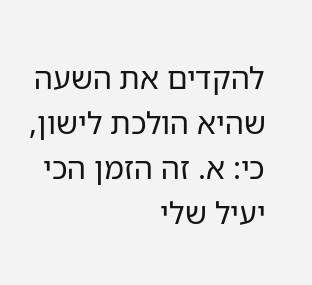להקדים את השעה שהיא הולכת לישון, כי: א. זה הזמן הכי יעיל שלי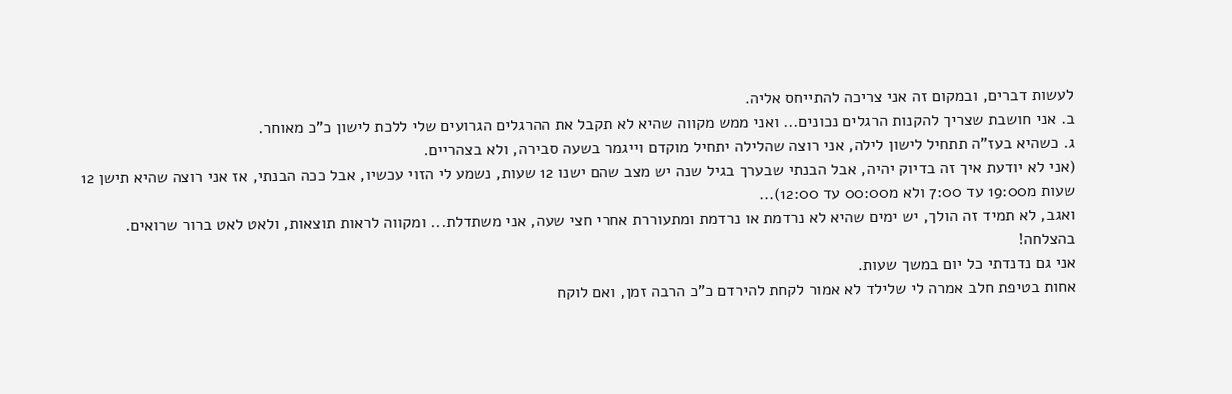לעשות דברים, ובמקום זה אני צריכה להתייחס אליה.
ב. אני חושבת שצריך להקנות הרגלים נכונים... ואני ממש מקווה שהיא לא תקבל את ההרגלים הגרועים שלי ללכת לישון כ"כ מאוחר.
ג. כשהיא בעז"ה תתחיל לישון לילה, אני רוצה שהלילה יתחיל מוקדם וייגמר בשעה סבירה, ולא בצהריים.
(אני לא יודעת איך זה בדיוק יהיה, אבל הבנתי שבערך בגיל שנה יש מצב שהם ישנו 12 שעות, נשמע לי הזוי עכשיו, אבל ככה הבנתי, אז אני רוצה שהיא תישן 12 שעות מ19:00 עד 7:00 ולא מ00:00 עד 12:00)...
ואגב, לא תמיד זה הולך, יש ימים שהיא לא נרדמת או נרדמת ומתעוררת אחרי חצי שעה, אני משתדלת... ומקווה לראות תוצאות, ולאט לאט ברור שרואים.
בהצלחה!
אני גם נדנדתי כל יום במשך שעות.
אחות בטיפת חלב אמרה לי שלילד לא אמור לקחת להירדם כ"כ הרבה זמן, ואם לוקח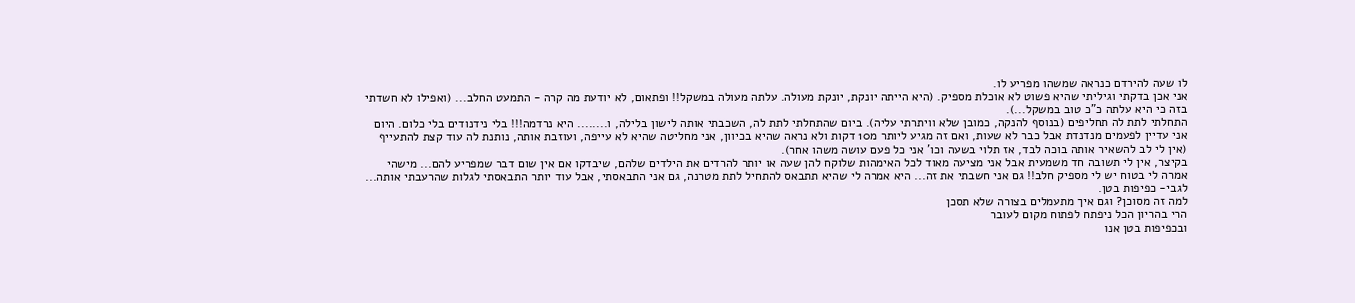לו שעה להירדם כנראה שמשהו מפריע לו.
אני אכן בדקתי וגיליתי שהיא פשוט לא אוכלת מספיק. (היא הייתה יונקת, יונקת מעולה. עלתה מעולה במשקל!! ופתאום, לא יודעת מה קרה - התמעט החלב... (ואפילו לא חשדתי בזה כי היא עלתה כ"כ טוב במשקל...).
התחלתי לתת לה תחליפים (בנוסף להנקה, כמובן שלא וויתרתי עליה). ביום שהתחלתי לתת לה, השכבתי אותה לישון בלילה, ו........ היא נרדמה!!! בלי נידנודים בלי כלום. היום אני עדיין לפעמים מנדנדת אבל כבר לא שעות, ואם זה מגיע ליותר מ10 דקות ולא נראה שהיא בכיוון, אני מחליטה שהיא לא עייפה, ועוזבת אותה, נותנת לה עוד קצת להתעייף (אין לי לב להשאיר אותה בוכה לבד, אז תלוי בשעה וכו' אני כל פעם עושה משהו אחר).
בקיצר, אין לי תשובה חד משמעית אבל אני מציעה מאוד לכל האימהות שלוקח להן שעה או יותר להרדים את הילדים שלהם, שיבדקו אם אין שום דבר שמפריע להם... מישהי אמרה לי בטוח יש לי מספיק חלב!! גם אני חשבתי את זה... היא אמרה לי שהיא תתבאס להתחיל לתת מטרנה, גם אני התבאסתי, אבל עוד יותר התבאסתי לגלות שהרעבתי אותה...
לגבי- כפיפות בטן.
למה זה מסוכן? וגם איך מתעמלים בצורה שלא תסכן
הרי בהריון הכל ניפתח לפתוח מקום לעובר
ובכפיפות בטן אנו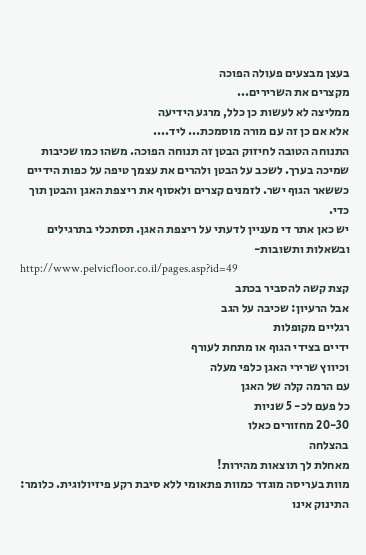בעצן מבצעים פעולה הפוכה
מקצרים את השרירים...
ממליצה לא לעשות כן כלל, מרגע הידיעה
אלא אם כן זה עם מורה מוסמכת... ליד....
התנוחה הטובה לחיזוק הבטן זה תנוחה הפוכה. משהו כמו שכיבות שמיכה בערך. לשכב על הבטן ולהרים את עצמך טיפה על כפות הידיים כששאר הגוף ישר. לזמנים קצרים ולאסוף את ריצפת האגן והבטן תוך כדי.
יש כאן אתר די מעניין לדעתי על ריצפת האגן. תסתכלי בתרגילים ובשאלות ותשובות-
http://www.pelvicfloor.co.il/pages.asp?id=49
קצת קשה להסביר בכתב
אבל הרעיון: שכיבה על הגב
רגליים מקופלות
ידיים בצידי הגוף או מתחת לעורף
וכיווץ שרירי האגן כלפי מעלה
עם הרמה קלה של האגן
כל פעם לכ- 5 שניות
20-30 מחזורים כאלו
בהצלחה
מאחלת לך תוצאות מהירות!
מוות בעריסה מוגדר כמוות פתאומי ללא סיבת רקע פיזיולוגית. כלומר: התינוק אינו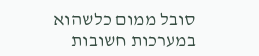סובל ממום כלשהוא במערכות חשובות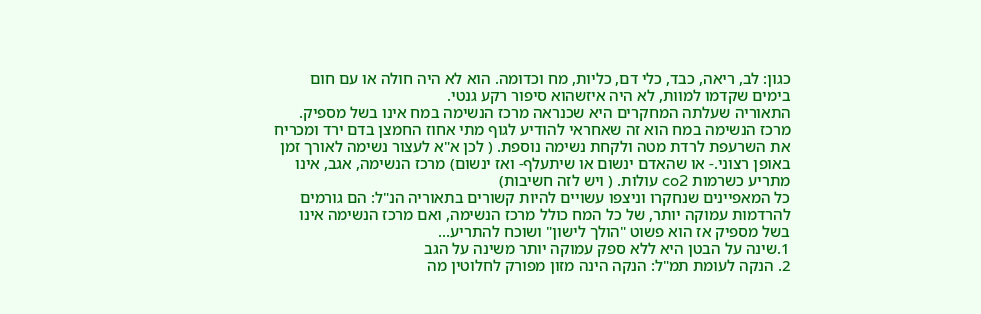כגון: לב, ריאה, כבד, כלי דם, כליות, מח וכדומה. הוא לא היה חולה או עם חום בימים שקדמו למוות, לא היה איזשהוא סיפור רקע גנטי.
התאוריה שעלתה המחקרים היא שכנראה מרכז הנשימה במח אינו בשל מספיק.
מרכז הנשימה במח הוא זה שאחראי להודיע לגוף מתי אחוז החמצן בדם ירד ומכריח את השרעפת לרדת מטה ולקחת נשימה נוספת. ( לכן א"א לעצור נשימה לאורך זמן באופן רצוני.- או שהאדם ינשום או שיתעלף- ואז ינשום) מרכז הנשימה, אגב, אינו מתריע כשרמות co2 עולות. ( ויש לזה חשיבות)
כל המאפיינים שנחקרו וניצפו עשויים להיות קשורים בתאוריה הנ"ל: הם גורמים להרדמות עמוקה יותר, של כל המח כולל מרכז הנשימה, ואם מרכז הנשימה אינו בשל מספיק אז הוא פשוט "הולך לישון" ושוכח להתריע...
1.שינה על הבטן היא ללא ספק עמוקה יותר משינה על הגב
2. הנקה לעומת תמ"ל: הנקה הינה מזון מפורק לחלוטין מה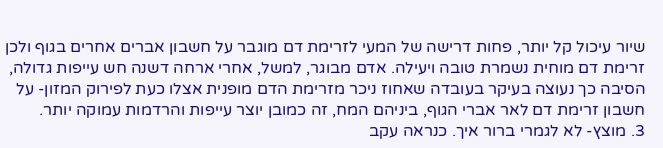שיור עיכול קל יותר, פחות דרישה של המעי לזרימת דם מוגבר על חשבון אברים אחרים בגוף ולכן זרימת דם מוחית נשמרת טובה ויעילה. אדם מבוגר, למשל, אחרי ארחה דשנה חש עייפות גדולה, הסיבה כך נעוצה בעיקר בעובדה שאחוז ניכר מזרימת הדם מופנית אצלו כעת לפירוק המזון- על חשבון זרימת דם לאר אברי הגוף, ביניהם המח, זה כמובן יוצר עייפות והרדמות עמוקה יותר.
3. מוצץ- לא לגמרי ברור איך. כנראה עקב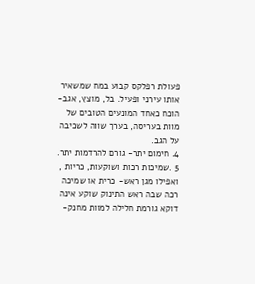פעולת רפלקס קבוע במח שמשאיר אותו עירני ופעיל. בל, מוצץ, אגב- הוכח כאחד המונעים הטובים של מוות בעריסה, בערך שווה לשכיבה על הגב.
4. חימום יתר- גורם להרדמות יתר.
5 .שמיכות רכות ושוקעות, כריות , ואפילו מגן ראש- כרית או שמיכה רכה שבה ראש התינוק שוקע אינה דוקא גורמת חלילה למוות מחנק-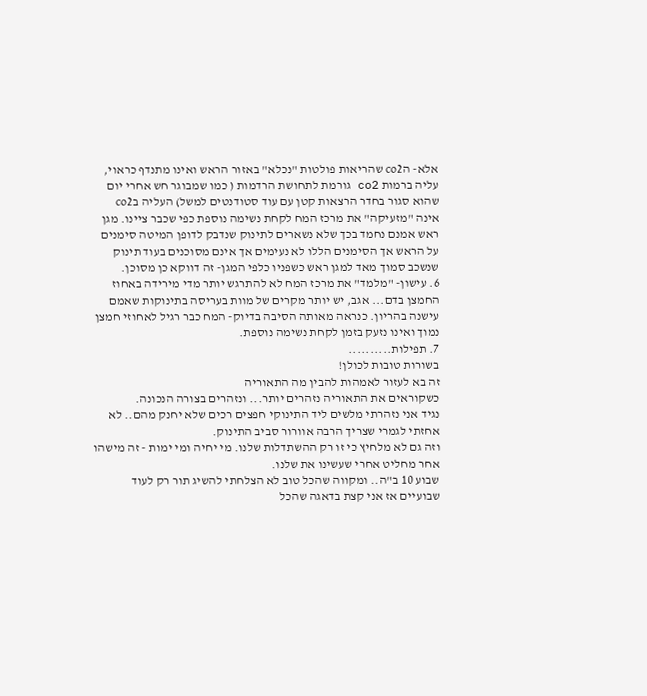אלא- הco2 שהריאות פולטות "נכלא" באזור הראש ואינו מתנדף כראוי, עליה ברמות co2 גורמת לתחושת הרדמות ( כמו שמבוגר חש אחרי יום שהוא סגור בחדר הרצאות קטן עם עוד סטודנטים למשל) העליה בco2 אינה "מזעיקה" את מרכז המח לקחת נשימה נוספת כפי שכבר ציינו. מגן ראש אמנם נחמד בכך שלא נשארים לתינוק שנדבק לדופן המיטה סימנים על הראש אך הסימנים הללו לא נעימים אך אינם מסוכנים בעוד תינוק שנשכב סמוך מאד למגן ראש כשפניו כלפי המגן- זה דווקא כן מסוכן.
6. עישון- "מלמד" את מרכז המח לא להתרגש יותר מדי מירידה באחוז החמצן בדם... אגב, יש יותר מקרים של מוות בעריסה בתינוקות שאמם עישנה בהריון. כנראה מאותה הסיבה בדיוק- המח כבר רגיל לאחוזי חמצן נמוך ואינו נזעק בזמן לקחת נשימה נוספת.
7. תפילות..........
בשורות טובות לכולן!
זה בא לעזור לאמהות להבין מה התאוריה
כשקוראים את התאוריה נזהרים יותר... ונזהרים בצורה הנכונה.
נגיד אני נזהרתי מלשים ליד התינוקי חפצים רכים שלא יחנק מהם.. לא אחזתי לגמרי שצריך הרבה אוורור סביב התינוק.
וזה גם לא מלחיץ כי זו רק ההשתדלות שלנו. מי יחיה ומי ימות - זה מישהו אחר מחליט אחרי שעשינו את שלנו.
שבוע 10 ב"ה.. ומקווה שהכל טוב לא הצלחתי להשיג תור רק לעוד שבועיים אז אני קצת בדאגה שהכל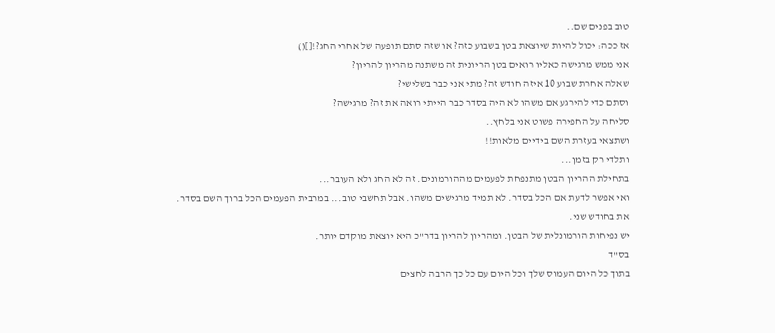טוב בפנים שם..
אז ככה: יכול להיות שיוצאת בטן בשבוע כזה? או שזה סתם תופעה של אחרי החג?![]()
אני ממש מרגישה כאליו רואים בטן הריונית זה משתנה מהריון להריון?
שאלה אחרת שבוע 10 איזה חודש זה? מתי אני כבר בשלישי?
וסתם כדי להירגע אם משהו לא היה בסדר כבר הייתי רואה את זה? מרגישה?
סליחה על החפירה פשוט אני בלחץ..
ושתצאי בעזרת השם בידיים מלאות!!
ותלדי רק בזמן...
בתחילת ההריון הבטן מתנפחת לפעמים מההורמונים. זה לא החג ולא העובר...
ואי אפשר לדעת אם הכל בסדר. לא תמיד מרגישים משהו. אבל תחשבי טוב... במרבית הפעמים הכל ברוך השם בסדר.
את בחודש שני.
יש נפיחות הורמונלית של הבטן. ומהריון להריון בדר"כ היא יוצאת מוקדם יותר.
בס"ד
בתוך כל היום העמוס שלך וכל היום עם כל כך הרבה לחצים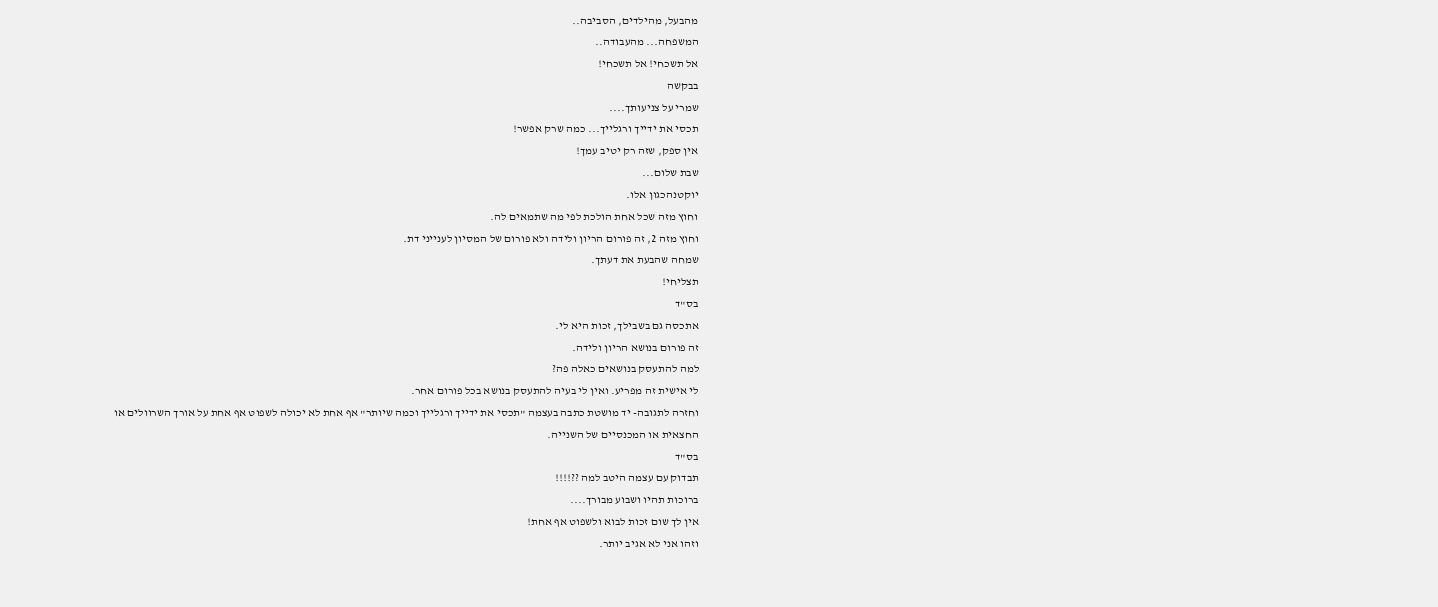מהבעל, מהילדים, הסביבה..
המשפחה... מהעבודה..
אל תשכחי! אל תשכחי!
בבקשה
שמרי על צניעותך....
תכסי את ידייך ורגלייך... כמה שרק אפשר!
אין ספק, שזה רק יטיב עמך!
שבת שלום...
יוקטנהכגון אלו.
וחוץ מזה שכל אחת הולכת לפי מה שתמאים לה.
וחוץ מזה 2, זה פורום הריון ולידה ולא פורום של המסיון לענייני דת.
שמחה שהבעת את דעתך.
תצליחי!
בס"ד
אתכסה גם בשבילך, זכות היא לי.
זה פורום בנושא הריון ולידה.
למה להתעסק בנושאים כאלה פה?
לי אישית זה מפריע. ואין לי בעיה להתעסק בנושא בכל פורום אחר.
וחזרה לתגובה- יד מושטת כתבה בעצמה "תכסי את ידייך ורגלייך וכמה שיותר" אף אחת לא יכולה לשפוט אף אחת על אורך השרוולים או החצאית או המכנסיים של השנייה.
בס"ד
תבדוק עם עצמה היטב למה ??!!!!
ברוכות תהיו ושבוע מבורך....
אין לך שום זכות לבוא ולשפוט אף אחת!
וזהו אני לא אגיב יותר.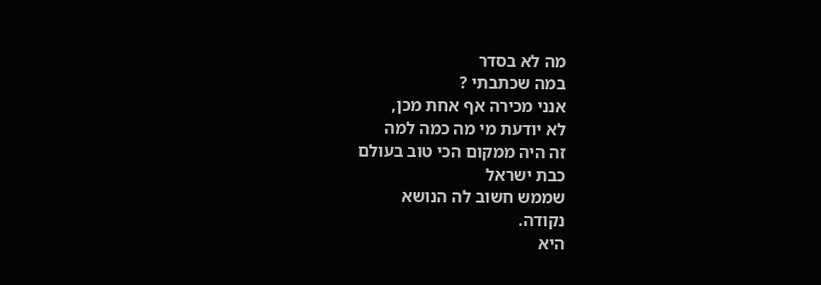מה לא בסדר
במה שכתבתי ?
אנני מכירה אף אחת מכן,
לא יודעת מי מה כמה למה
זה היה ממקום הכי טוב בעולם
כבת ישראל
שממש חשוב לה הנושא
נקודה.
היא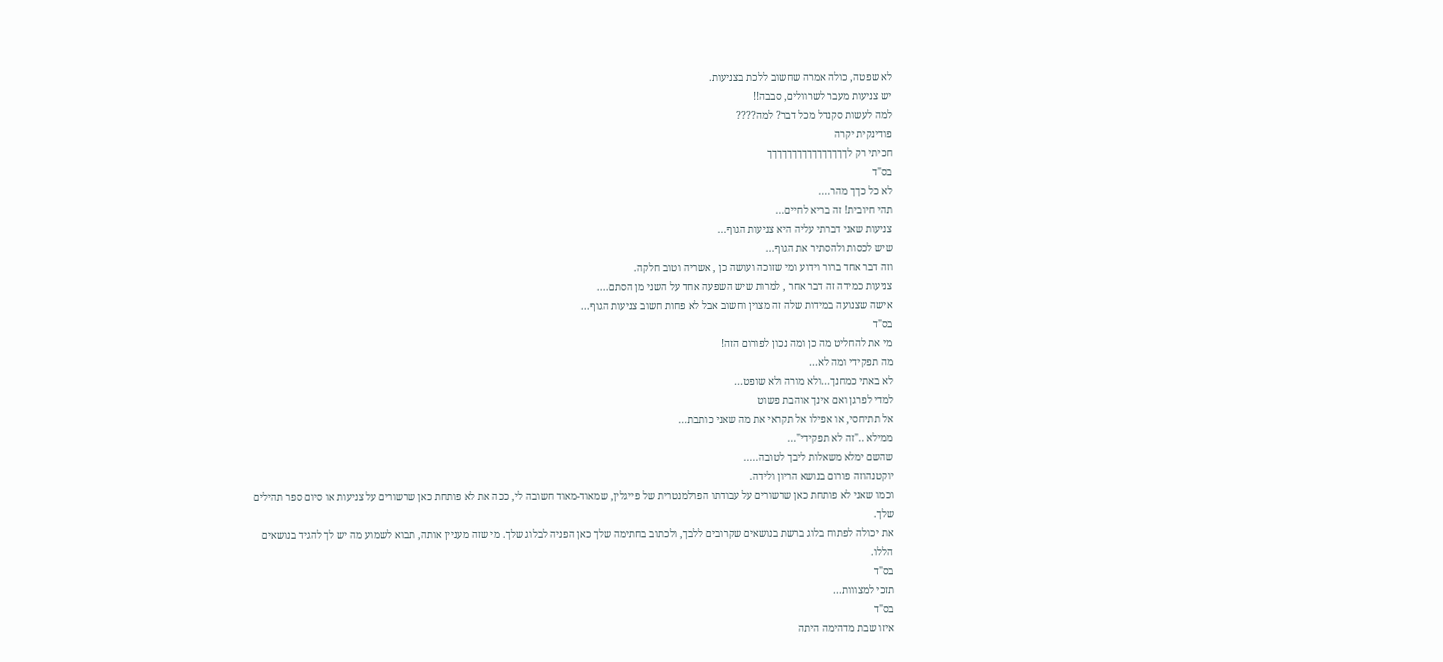לא שפטה, כולה אמרה שחשוב ללכת בצניעות.
יש צניעות מעבר לשרוולים, סבבה!!
למה לעשות סקנדל מכל דבר? למה????
פודינקית יקרה
חכיתי רק לךךךךךךךךךךךךךךךך
בס"ד
לא כל כךך מהר....
תהי חיובית! זה בריא לחיים...
צניעות שאני דברתי עליה היא צניעות הגוף...
שיש לכסות ולהסתיר את הגוף...
וזה דבר אחד ברור וידוע ומי שזוכה ועושה כן , אשריה וטוב חלקה.
צניעות כמידה זה דבר אחר , למרות שיש השפעה אחד על השני מן הסתם....
אישה שצנועה במידות שלה זה מצוין וחשוב אבל לא פחות חשוב צניעות הגוף...
בס"ד
מי את להחליט מה כן ומה נכון לפורום הזה!
מה תפקידי ומה לא...
לא באתי כמחנך...ולא מורה ולא שופט...
למדי לפרגן ואם אינך אוהבת פשוט
אל תתיחסי, או אפילו אל תקראי את מה שאני כותבת...
ממילא .."זה לא תפקידי"...
שהשם ימלא משאלות ליבך לטובה.....
יוקטנהוזה פורום בנושא הריון ולידה.
וכמו שאני לא פותחת כאן שרשורים על עבודתו הפרלמנטרית של פייגלין, שמאוד-מאוד חשובה לי, ככה את לא פותחת כאן שרשורים על צניעות או סיום ספר תהילים שלך.
את יכולה לפתוח בלוג ברשת בנושאים שקרובים ללבך, ולכתוב בחתימה שלך כאן הפניה לבלוג שלך. מי שזה מעניין אותה, תבוא לשמוע מה יש לך להגיד בנושאים הללו.
בס"ד
תזכי למצווות...
בס"ד
איזו שבת מדהימה היתה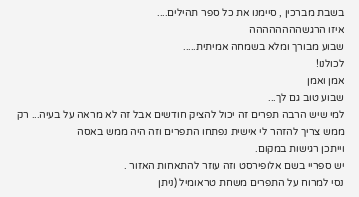בשבת מברכין , סיימנו את כל ספר תהילים....
איזו הרגשהההההההה
שבוע מבורך ומלא בשמחה אמיתית.....
לכולנו!
אמן ואמן
שבוע טוב גם לך...
למי שיש הרבה תפרים זה יכול להציק חודשים אבל זה לא מראה על בעיה... רק ממש צריך להזהר לי אישית נפתחו התפרים וזה היה ממש באסה
וייתכן רגישות במקום.
יש ספריי בשם אלופירסט וזה עוזר להתאחות האזור .
נסי למרוח על התפרים משחת טראומיל (ניתן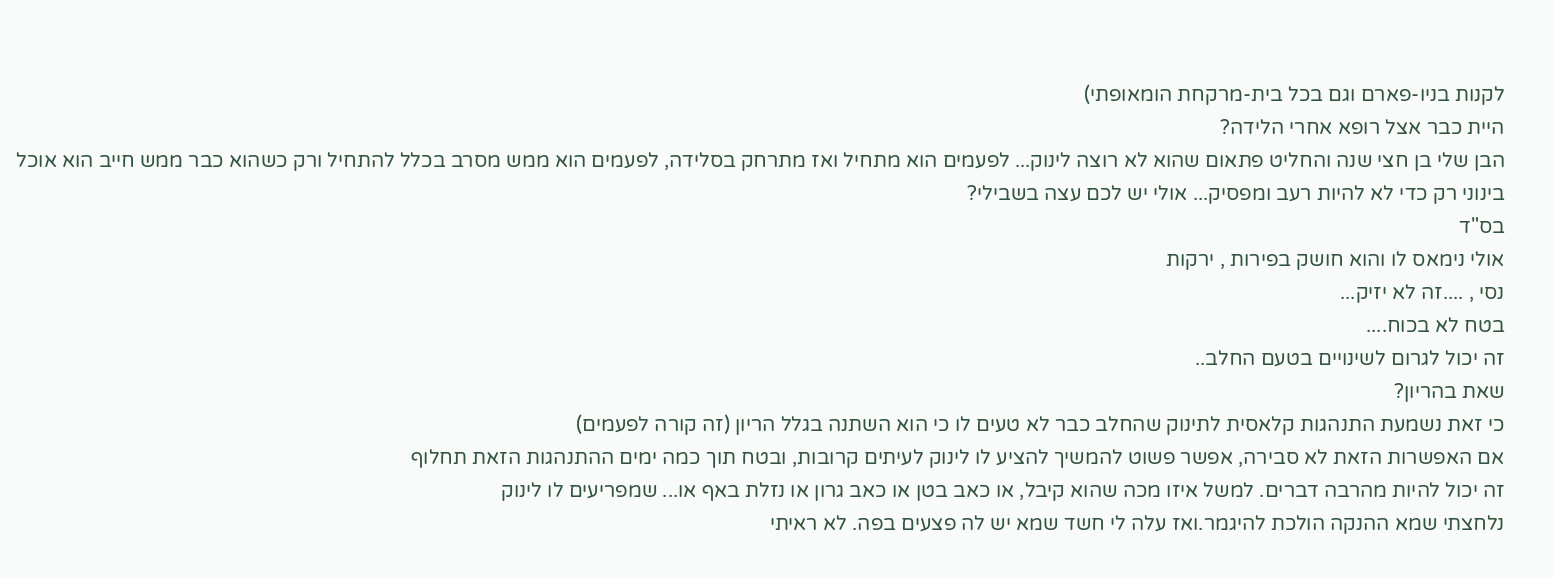לקנות בניו-פארם וגם בכל בית-מרקחת הומאופתי)
היית כבר אצל רופא אחרי הלידה?
הבן שלי בן חצי שנה והחליט פתאום שהוא לא רוצה לינוק... לפעמים הוא מתחיל ואז מתרחק בסלידה, לפעמים הוא ממש מסרב בכלל להתחיל ורק כשהוא כבר ממש חייב הוא אוכל בינוני רק כדי לא להיות רעב ומפסיק... אולי יש לכם עצה בשבילי?
בס"ד
אולי נימאס לו והוא חושק בפירות , ירקות
נסי , ....זה לא יזיק...
בטח לא בכוח....
זה יכול לגרום לשינויים בטעם החלב..
שאת בהריון?
כי זאת נשמעת התנהגות קלאסית לתינוק שהחלב כבר לא טעים לו כי הוא השתנה בגלל הריון (זה קורה לפעמים)
אם האפשרות הזאת לא סבירה, אפשר פשוט להמשיך להציע לו לינוק לעיתים קרובות, ובטח תוך כמה ימים ההתנהגות הזאת תחלוף
זה יכול להיות מהרבה דברים. למשל איזו מכה שהוא קיבל, או כאב בטן או כאב גרון או נזלת באף או... שמפריעים לו לינוק
נלחצתי שמא ההנקה הולכת להיגמר.ואז עלה לי חשד שמא יש לה פצעים בפה. לא ראיתי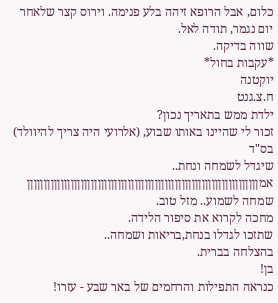כלום, אבל הרופא זיהה בלע פנימה. וירוס קצר שלאחר יום נגמר, תודה לאל.
שווה בדיקה.
*עקבות בחול*
יוקטנה
ח.צ.גנט
ילדת ממש בתאריך נכון?
זכור לי שהיינו באותו שבוע, (אלרועי היה צריך להיוולד)
בס"ד
שיגדל לשמחה ונחת..
אמןןןןןןןןןןןןןןןןןןןןןןןןןןןןןןןןןןןןןןןןןןןןןןןןןןןןןןןןןןןןןןןןןןןןן
שמחה לשמוע.. מזל טוב.
מחכה לקרוא את סיפור הלידה.
שתזכו לגדלו בנחת,בריאות ושמחה..
בהצלחה בברית.
בן!
כנראה התפילות והרחמים של באר שבע - עזרו!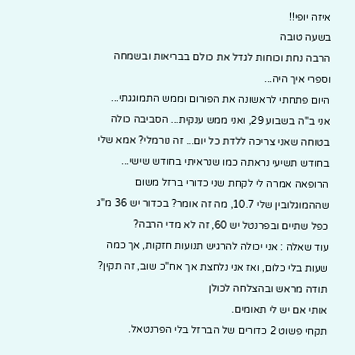איזה יופי!!
בשעה טובה
הרבה נחת וכוחות לגדל את כולם בבריאות ובשמחה
וספרי איך היה...
היום פתחתי לראשונה את הפורום וממש התמוגגתי...
אני ב"ה בשבוע 29, ואני ממש ענקית... הסביבה כולה בטוחה שאני צריכה ללדת כל יום... זה נורמלי? אמא שלי בחודש תשיעי נראתה כמו שנראיתי בחודש שישי...
הרופאה אמרה לי לקחת שני כדורי ברזל משום שההמוגלובין שלי 10.7, מה זה אומר? בכדור יש 36 מ"ג כפל שתיים ובפרנטל יש 60, זה לא מדי הרבה?
עוד שאלה : אני יכולה להרגיש תנועות חזקות, אך כמה שעות בלי כלום, ואז אני נלחצת אך אח"כ שוב, זה תקין?
תודה מראש ובהצלחה לכולן
אותי אם יש לי תאומים.
תקחי פשוט 2 כדורים של הברזל בלי הפרנטאל.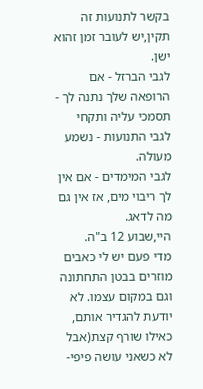בקשר לתנועות זה תקין,יש לעובר זמן זהוא ישן.
לגבי הברזל - אם הרופאה שלך נתנה לך - תסמכי עליה ותקחי
לגבי התנועות - נשמע מעולה.
לגבי המימדים - אם אין לך ריבוי מים, אז אין גם מה לדאג.
היי,שבוע 12 ב"ה.
מדי פעם יש לי כאבים מוזרים בבטן התחתונה וגם במקום עצמו. לא יודעת להגדיר אותם, כאילו שורף קצת(אבל לא כשאני עושה פיפי-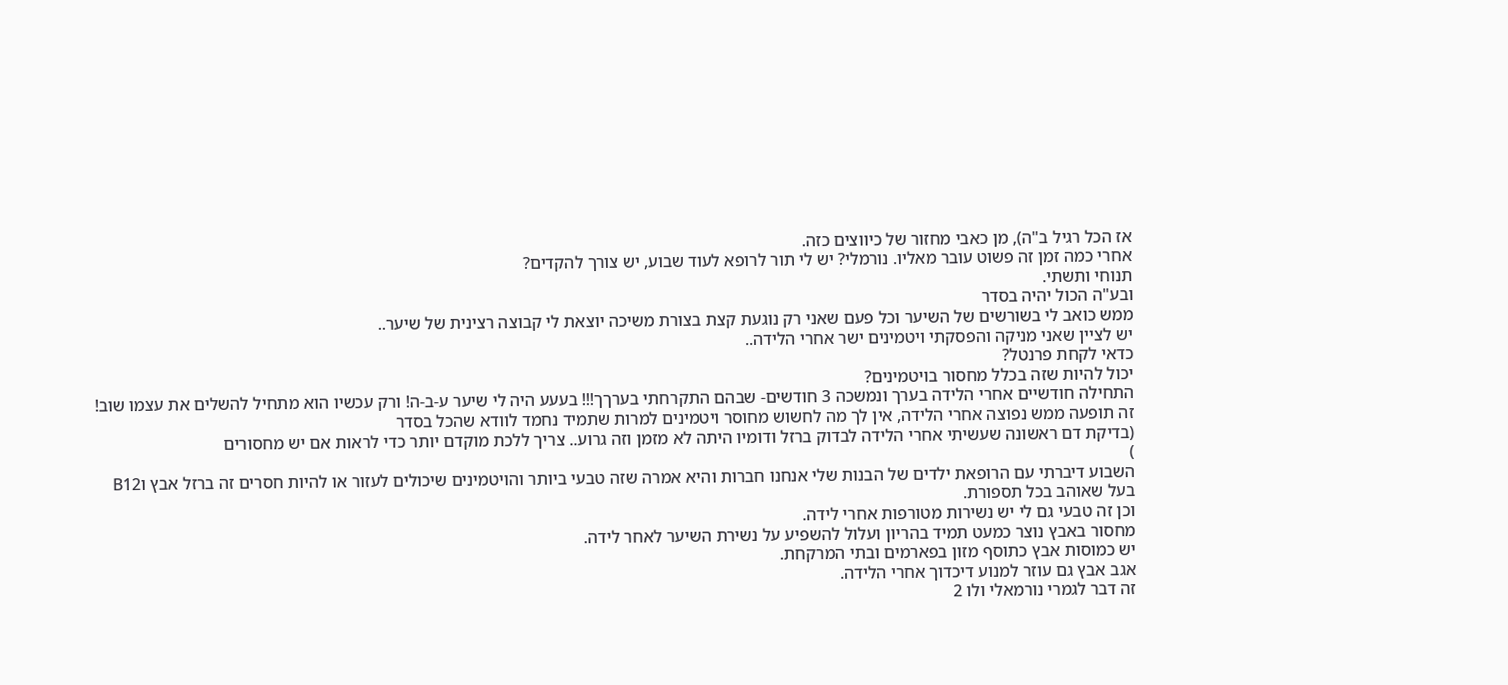אז הכל רגיל ב"ה), מן כאבי מחזור של כיווצים כזה.
אחרי כמה זמן זה פשוט עובר מאליו. נורמלי? יש לי תור לרופא לעוד שבוע, יש צורך להקדים?
תנוחי ותשתי.
ובע"ה הכול יהיה בסדר
ממש כואב לי בשורשים של השיער וכל פעם שאני רק נוגעת קצת בצורת משיכה יוצאת לי קבוצה רצינית של שיער..
יש לציין שאני מניקה והפסקתי ויטמינים ישר אחרי הלידה..
כדאי לקחת פרנטל?
יכול להיות שזה בכלל מחסור בויטמינים?
התחילה חודשיים אחרי הלידה בערך ונמשכה 3 חודשים- שבהם התקרחתי בערךך!!! בעעע היה לי שיער ע-ב-ה! ורק עכשיו הוא מתחיל להשלים את עצמו שוב!
זה תופעה ממש נפוצה אחרי הלידה, אין לך מה לחשוש מחוסר ויטמינים למרות שתמיד נחמד לוודא שהכל בסדר
(בדיקת דם ראשונה שעשיתי אחרי הלידה לבדוק ברזל ודומיו היתה לא מזמן וזה גרוע.. צריך ללכת מוקדם יותר כדי לראות אם יש מחסורים
)
השבוע דיברתי עם הרופאת ילדים של הבנות שלי אנחנו חברות והיא אמרה שזה טבעי ביותר והויטמינים שיכולים לעזור או להיות חסרים זה ברזל אבץ וB12
בעל שאוהב בכל תספורת.
וכן זה טבעי גם לי יש נשירות מטורפות אחרי לידה.
מחסור באבץ נוצר כמעט תמיד בהריון ועלול להשפיע על נשירת השיער לאחר לידה.
יש כמוסות אבץ כתוסף מזון בפארמים ובתי המרקחת.
אגב אבץ גם עוזר למנוע דיכדוך אחרי הלידה.
זה דבר לגמרי נורמאלי ולו 2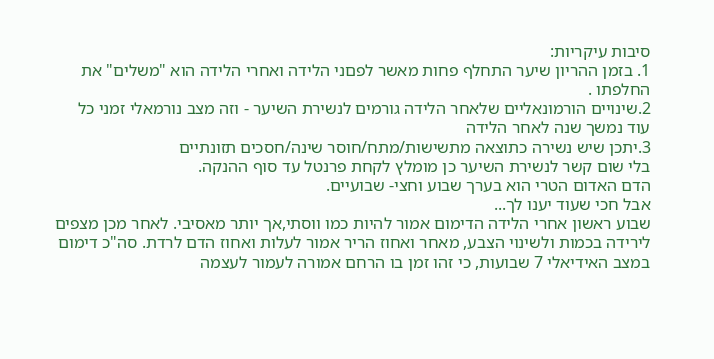סיבות עיקריות:
1. בזמן ההריון שיער התחלף פחות מאשר לפםני הלידה ואחרי הלידה הוא "משלים" את החלפתו .
2.שינויים הורמונאליים שלאחר הלידה גורמים לנשירת השיער - וזה מצב נורמאלי זמני כל עוד נמשך שנה לאחר הלידה
3.יתכן שיש נשירה כתוצאה מתשישות/מתח/חוסר שינה/חסכים תזונתיים
בלי שום קשר לנשירת השיער כן מומלץ לקחת פרנטל עד סוף ההנקה.
הדם האדום הטרי הוא בערך שבוע וחצי- שבועיים.
אבל חכי שעוד יענו לך...
שבוע ראשון אחרי הלידה הדימום אמור להיות כמו ווסתי,אך יותר מאסיבי. לאחר מכן מצפים לירידה בכמות ולשינוי הצבע, מאחר ואחוז הריר אמור לעלות ואחוז הדם לרדת. סה"כ דימום במצב האידיאלי 7 שבועות, כי זהו זמן בו הרחם אמורה לעמור לעצמה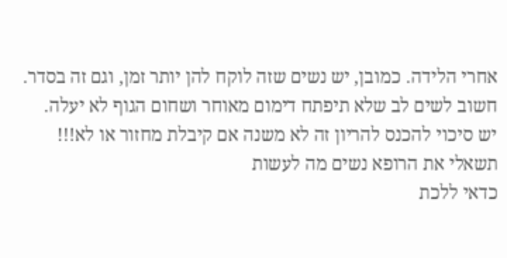אחרי הלידה. כמובן, יש נשים שזה לוקח להן יותר זמן, וגם זה בסדר. חשוב לשים לב שלא תיפתח דימום מאוחר ושחום הגוף לא יעלה.
יש סיכוי להכנס להריון זה לא משנה אם קיבלת מחזור או לא!!! תשאלי את הרופא נשים מה לעשות
כדאי ללכת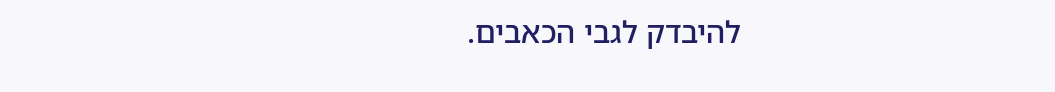להיבדק לגבי הכאבים.